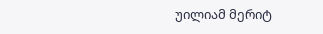უილიამ მერიტ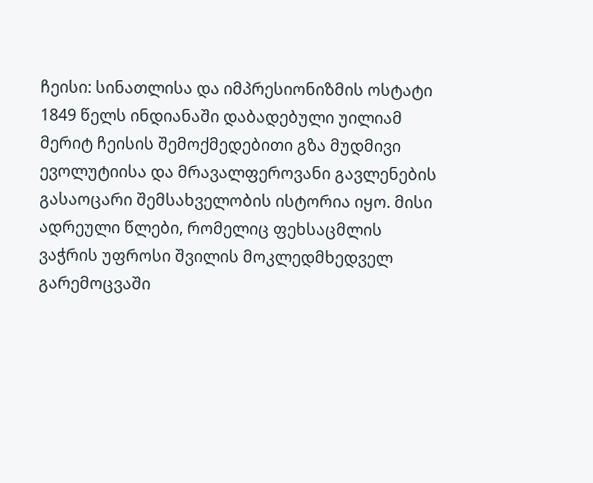ჩეისი: სინათლისა და იმპრესიონიზმის ოსტატი
1849 წელს ინდიანაში დაბადებული უილიამ მერიტ ჩეისის შემოქმედებითი გზა მუდმივი ევოლუტიისა და მრავალფეროვანი გავლენების გასაოცარი შემსახველობის ისტორია იყო. მისი ადრეული წლები, რომელიც ფეხსაცმლის ვაჭრის უფროსი შვილის მოკლედმხედველ გარემოცვაში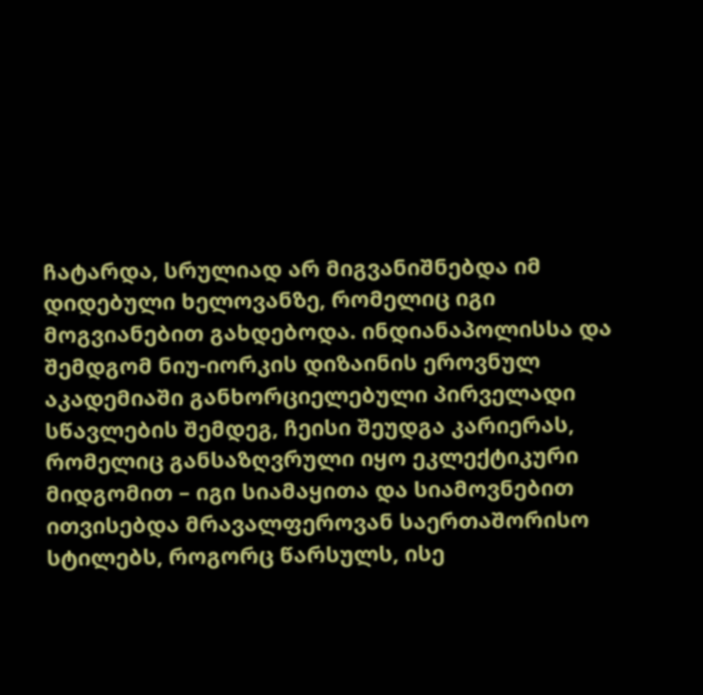ჩატარდა, სრულიად არ მიგვანიშნებდა იმ დიდებული ხელოვანზე, რომელიც იგი მოგვიანებით გახდებოდა. ინდიანაპოლისსა და შემდგომ ნიუ-იორკის დიზაინის ეროვნულ აკადემიაში განხორციელებული პირველადი სწავლების შემდეგ, ჩეისი შეუდგა კარიერას, რომელიც განსაზღვრული იყო ეკლექტიკური მიდგომით – იგი სიამაყითა და სიამოვნებით ითვისებდა მრავალფეროვან საერთაშორისო სტილებს, როგორც წარსულს, ისე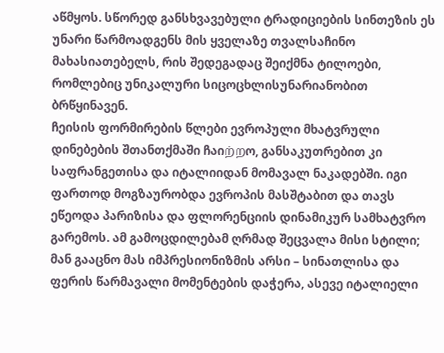აწმყოს. სწორედ განსხვავებული ტრადიციების სინთეზის ეს უნარი წარმოადგენს მის ყველაზე თვალსაჩინო მახასიათებელს, რის შედეგადაც შეიქმნა ტილოები, რომლებიც უნიკალური სიცოცხლისუნარიანობით ბრწყინავენ.
ჩეისის ფორმირების წლები ევროპული მხატვრული დინებების შთანთქმაში ჩაიற்றო, განსაკუთრებით კი საფრანგეთისა და იტალიიდან მომავალ ნაკადებში. იგი ფართოდ მოგზაურობდა ევროპის მასშტაბით და თავს ეწეოდა პარიზისა და ფლორენციის დინამიკურ სამხატვრო გარემოს. ამ გამოცდილებამ ღრმად შეცვალა მისი სტილი; მან გააცნო მას იმპრესიონიზმის არსი – სინათლისა და ფერის წარმავალი მომენტების დაჭერა, ასევე იტალიელი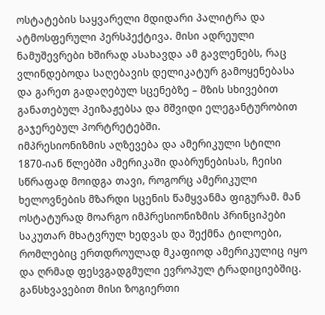ოსტატების საყვარელი მდიდარი პალიტრა და ატმოსფერული პერსპექტივა. მისი ადრეული ნამუშევრები ხშირად ასახავდა ამ გავლენებს, რაც ვლინდებოდა საღებავის დელიკატურ გამოყენებასა და გარეთ გადაღებულ სცენებზე – მზის სხივებით განათებულ პეიზაჟებსა და მშვიდი ელეგანტურობით გაჯერებულ პორტრეტებში.
იმპრესიონიზმის აღზევება და ამერიკული სტილი
1870-იან წლებში ამერიკაში დაბრუნებისას, ჩეისი სწრაფად მოიდგა თავი, როგორც ამერიკული ხელოვნების მზარდი სცენის წამყვანმა ფიგურამ. მან ოსტატურად მოარგო იმპრესიონიზმის პრინციპები საკუთარ მხატვრულ ხედვას და შექმნა ტილოები, რომლებიც ერთდროულად მკაფიოდ ამერიკულიც იყო და ღრმად ფესვგადგმული ევროპულ ტრადიციებშიც. განსხვავებით მისი ზოგიერთი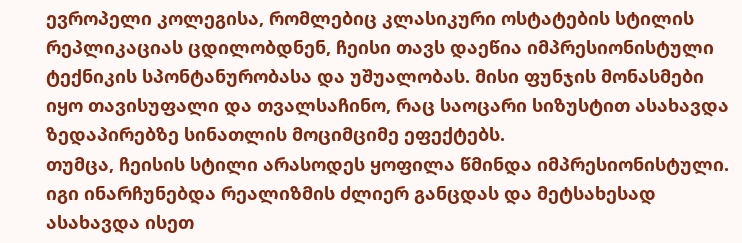ევროპელი კოლეგისა, რომლებიც კლასიკური ოსტატების სტილის რეპლიკაციას ცდილობდნენ, ჩეისი თავს დაეწია იმპრესიონისტული ტექნიკის სპონტანურობასა და უშუალობას. მისი ფუნჯის მონასმები იყო თავისუფალი და თვალსაჩინო, რაც საოცარი სიზუსტით ასახავდა ზედაპირებზე სინათლის მოციმციმე ეფექტებს.
თუმცა, ჩეისის სტილი არასოდეს ყოფილა წმინდა იმპრესიონისტული. იგი ინარჩუნებდა რეალიზმის ძლიერ განცდას და მეტსახესად ასახავდა ისეთ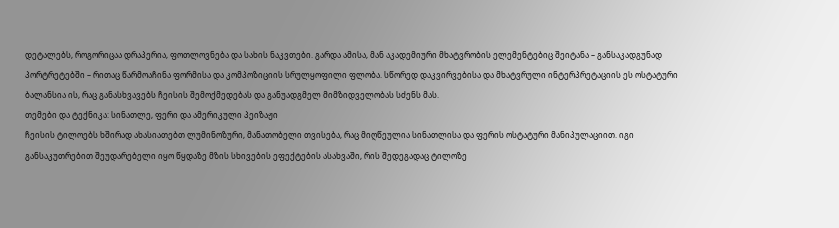დეტალებს, როგორიცაა დრაპერია, ფოთლოვნება და სახის ნაკვთები. გარდა ამისა, მან აკადემიური მხატვრობის ელემენტებიც შეიტანა – განსაკადგუნად პორტრეტებში – რითაც წარმოაჩინა ფორმისა და კომპოზიციის სრულყოფილი ფლობა. სწორედ დაკვირვებისა და მხატვრული ინტერპრეტაციის ეს ოსტატური ბალანსია ის, რაც განასხვავებს ჩეისის შემოქმედებას და განუადგმელ მიმზიდველობას სძენს მას.
თემები და ტექნიკა: სინათლე, ფერი და ამერიკული პეიზაჟი
ჩეისის ტილოებს ხშირად ახასიათებთ ლუმინოზური, მანათობელი თვისება, რაც მიღწეულია სინათლისა და ფერის ოსტატური მანიპულაციით. იგი განსაკუთრებით შეუდარებელი იყო წყდაზე მზის სხივების ეფექტების ასახვაში, რის შედეგადაც ტილოზე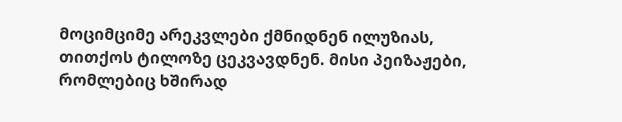მოციმციმე არეკვლები ქმნიდნენ ილუზიას, თითქოს ტილოზე ცეკვავდნენ. მისი პეიზაჟები, რომლებიც ხშირად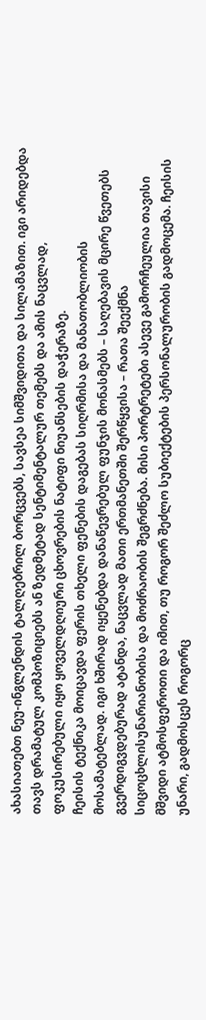ახასიათებთ ნეუ-ინგლენდის ტალღებრილ ბორცვებს, სავსეა სიმშვიდითა და სილამაზით. იგი არიდებდა თავს დრამატულ კომპოზიციებს ან ზედმეტად სენტიმენტალურ თემებს და ამის ნაცვლად, ფოკუსირებული იყო ყოველდღიური ცხოვრების ნატიფი ნიუანსების დაჭერაზე.
ჩეისის ტექნიკა მოიცავდა ფერის თხელი ფენების დაგებას სიღრმისა და მანათობლიობის მოსამატებლად. იგი ხშირად იყენებდა დანაწევრებულ ფუნჯის მონასმებს – საღებავის მცირე წვეთებს გვერდიგვდებურად ატანდა, ნაცვლად მათი ერთმანეთში შერწყვისა – რათა შეექმნა სიცოცხლისუნარიანობისა და მოძრაობის შეგრძნება. მისი პორტრეტები ასევე გამორჩეულია თავისი მშვიდი ატმოსფეროთი და იმით, თუ როგორ შეძლო სუბიექტების პერსონალურობის გადმოცემა. ჩეისის უნარი, გადმოსცეს როგორც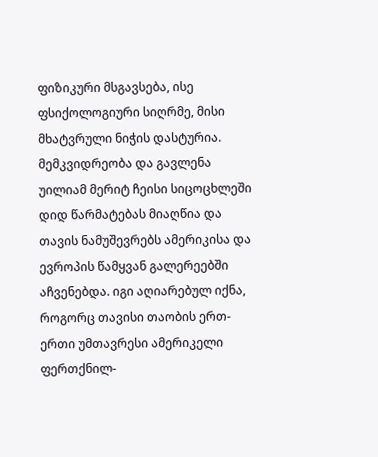ფიზიკური მსგავსება, ისე ფსიქოლოგიური სიღრმე, მისი მხატვრული ნიჭის დასტურია.
მემკვიდრეობა და გავლენა
უილიამ მერიტ ჩეისი სიცოცხლეში დიდ წარმატებას მიაღწია და თავის ნამუშევრებს ამერიკისა და ევროპის წამყვან გალერეებში აჩვენებდა. იგი აღიარებულ იქნა, როგორც თავისი თაობის ერთ-ერთი უმთავრესი ამერიკელი ფერთქნილ-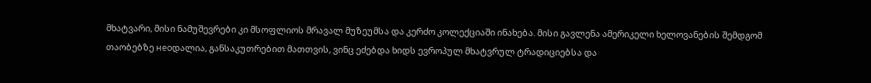მხატვარი, მისი ნამუშევრები კი მსოფლიოს მრავალ მუზეუმსა და კერძო კოლექციაში ინახება. მისი გავლენა ამერიკელი ხელოვანების შემდგომ თაობებზე неоდალია, განსაკუთრებით მათთვის, ვინც ეძებდა ხიდს ევროპულ მხატვრულ ტრადიციებსა და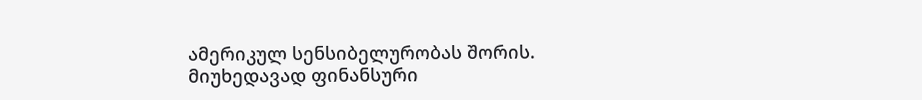ამერიკულ სენსიბელურობას შორის.
მიუხედავად ფინანსური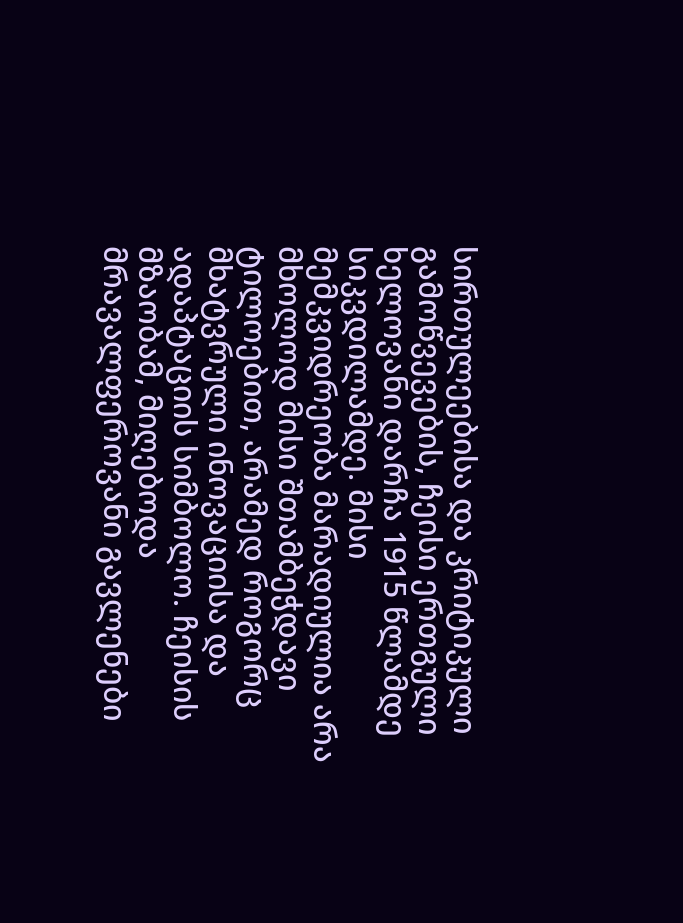სირთულეებისა და კრიტიკული გამოწვევების, ჩეისი ერთგული ხელოვანი დარჩა 1915 წლამდე სიკვდილამდე. მისი მემკვიდრეობა მარადიულია არა მხოლოდ მისი შთამბეჭდავი ტილოებით, არამედ როგორც მხატვრული ინოვაციისა და ადაპტაციის სიმბოლო. ჩეისის მზაობამ, მიღებოდა მრავალფეროვანი გავლენები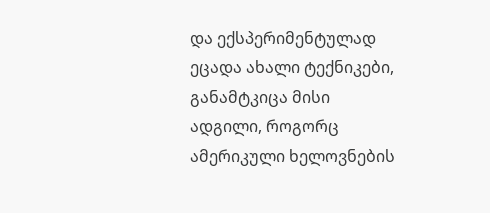და ექსპერიმენტულად ეცადა ახალი ტექნიკები, განამტკიცა მისი ადგილი, როგორც ამერიკული ხელოვნების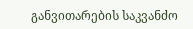განვითარების საკვანძო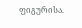ფიგურისა.